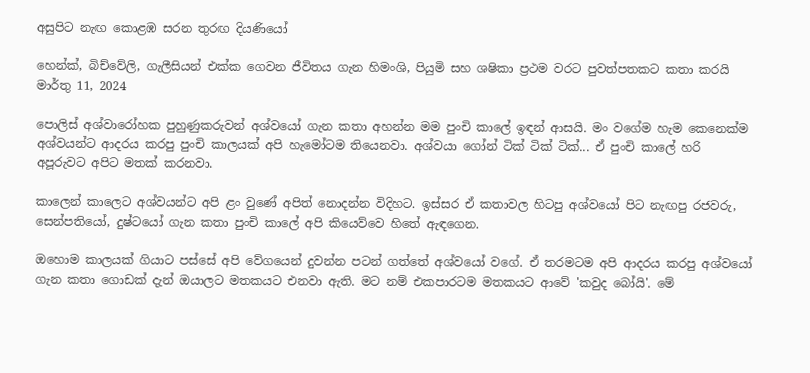අසුපිට නැඟ කොළඹ සරන තුරඟ දියණියෝ

හෙන්ක්, බිච්වේලි, ගැලීසියන් එක්ක ගෙවන ජීවිතය ගැන හිමංශි, පියුමි සහ ශෂිකා ප්‍රථම වරට පුවත්පතකට කතා කරයි
මාර්තු 11, 2024

පොලිස් අශ්වාරෝහක පුහුණුකරුවන් අශ්වයෝ ගැන කතා අහන්න මම පුංචි කාලේ ඉඳන් ආසයි. මං වගේම හැම කෙනෙක්ම අශ්වයන්ට ආදරය කරපු පුංචි කාලයක් අපි හැමෝටම තියෙනවා. අශ්වයා ගෝන් ටික් ටික් ටික්... ඒ පුංචි කාලේ හරි අපූරුවට අපිට මතක් කරනවා.

කාලෙන් කාලෙට අශ්වයන්ට අපි ළං වුණේ අපිත් නොදන්න විදිහට. ඉස්සර ඒ කතාවල හිටපු අශ්වයෝ පිට නැඟපු රජවරු, සෙන්පතියෝ, දුෂ්ටයෝ ගැන කතා පුංචි කාලේ අපි කියෙව්වෙ හිතේ ඇඳගෙන.

ඔහොම කාලයක් ගියාට පස්සේ අපි වේගයෙන් දුවන්න පටන් ගත්තේ අශ්වයෝ වගේ. ඒ තරමටම අපි ආදරය කරපු අශ්වයෝ ගැන කතා ගොඩක් දැන් ඔයාලට මතකයට එනවා ඇති. මට නම් එකපාරටම මතකයට ආවේ 'කවුද බෝයි'. මේ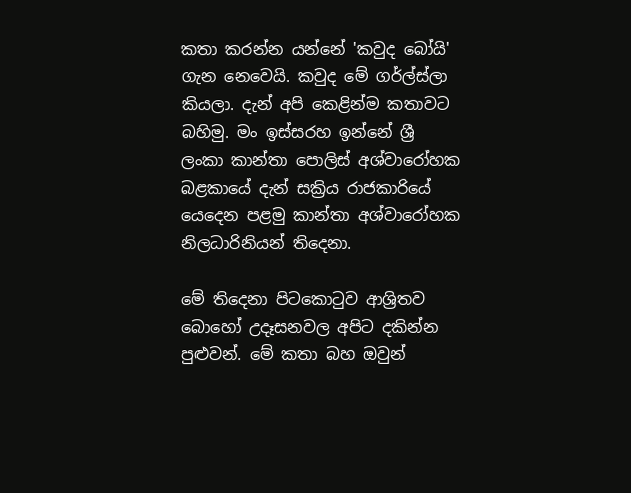කතා කරන්න යන්නේ 'කවුද බෝයි' ගැන නෙවෙයි. කවුද මේ ගර්ල්ස්ලා කියලා. දැන් අපි කෙළින්ම කතාවට බහිමු. මං ඉස්සරහ ඉන්නේ ශ්‍රී ලංකා කාන්තා පොලිස් අශ්වාරෝහක බළකායේ දැන් සක්‍රිය රාජකාරියේ යෙදෙන පළමු කාන්තා අශ්වාරෝහක නිලධාරිනියන් තිදෙනා.

මේ තිදෙනා පිටකොටුව ආශ්‍රිතව බොහෝ උදෑසනවල අපිට දකින්න පුළුවන්. මේ කතා බහ ඔවුන්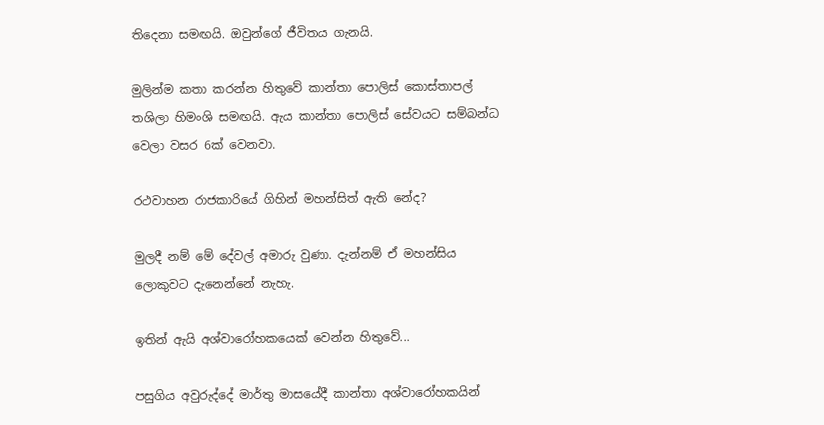තිදෙනා සමඟයි. ඔවුන්ගේ ජීවිතය ගැනයි.

මුලින්ම කතා කරන්න හිතුවේ කාන්තා පොලිස් කොස්තාපල් තශිලා හිමංශි සමඟයි. ඇය කාන්තා පොලිස් සේවයට සම්බන්ධ වෙලා වසර 6ක් වෙනවා.

රථවාහන රාජකාරියේ ගිහින් මහන්සිත් ඇති නේද?

මුලදී නම් මේ දේවල් අමාරු වුණා. දැන්නම් ඒ මහන්සිය ලොකුවට දැනෙන්නේ නැහැ.

ඉතින් ඇයි අශ්වාරෝහකයෙක් වෙන්න හිතුවේ...

පසුගිය අවුරුද්දේ මාර්තු මාසයේදී කාන්තා අශ්වාරෝහකයින්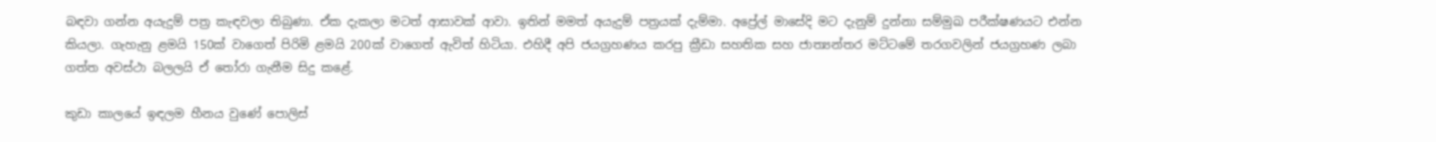බඳවා ගන්න අයැදුම් පත්‍ර කැඳවලා තිබුණා. ඒක දැකලා මටත් ආසාවක් ආවා. ඉතින් මමත් අයැදුම් පත්‍රයක් දැම්මා. අප්‍රේල් මාසේදි මට දැනුම් දුන්නා සම්මුඛ පරීක්ෂණයට එන්න කියලා. ගැහැනු ළමයි 150ක් වාගෙත් පිරිමි ළමයි 200ක් වාගෙත් ඇවිත් හිටියා. එහිදී අපි ජයග්‍රහණය කරපු ක්‍රීඩා සහතික සහ ජාත්‍යන්තර මට්ටමේ තරගවලින් ජයග්‍රහණ ලබා ගත්ත අවස්ථා බලලයි ඒ තෝරා ගැනීම සිදු කළේ.

කුඩා කාලයේ ඉඳලම හීනය වුණේ පොලිස්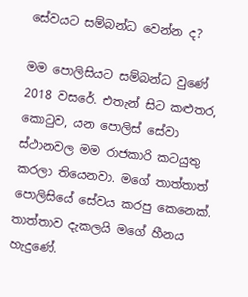සේවයට සම්බන්ධ වෙන්න ද?

මම පොලිසියට සම්බන්ධ වුණේ 2018 වසරේ. එතැන් සිට කළුතර, කොටුව, යන පොලිස් සේවා ස්ථානවල මම රාජකාරි කටයුතු කරලා තියෙනවා. මගේ තාත්තාත් පොලිසියේ සේවය කරපු කෙනෙක්. තාත්තාව දැකලයි මගේ හීනය හැදුණේ.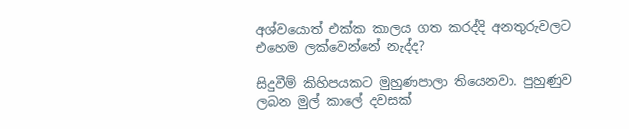අශ්වයොත් එක්ක කාලය ගත කරද්දි අනතුරුවලට එහෙම ලක්වෙන්නේ නැද්ද?

සිදුවීම් කිහිපයකට මුහුණපාලා තියෙනවා. පුහුණුව ලබන මුල් කාලේ දවසක්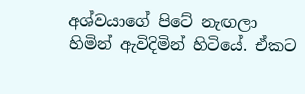අශ්වයාගේ පිටේ නැඟලා හිමින් ඇවිදිමින් හිටියේ. ඒකට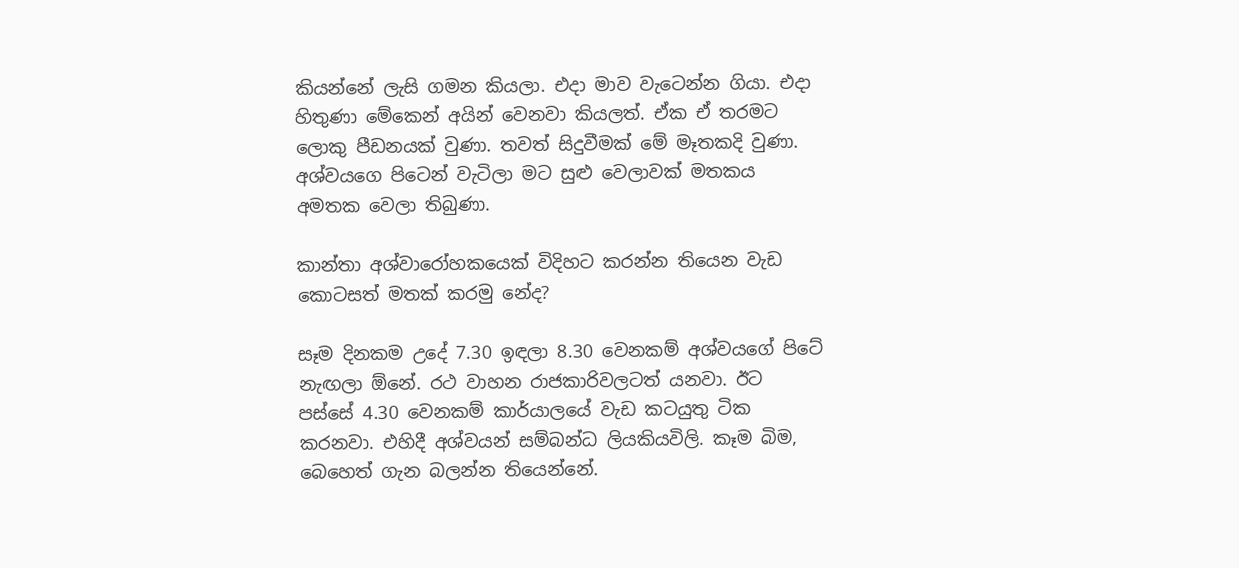කියන්නේ ලැසි ගමන කියලා. එදා මාව වැටෙන්න ගියා. එදා හිතුණා මේකෙන් අයින් වෙනවා කියලත්. ඒක ඒ තරමට ලොකු පීඩනයක් වුණා. තවත් සිදුවීමක් මේ මෑතකදි වුණා. අශ්වයගෙ පිටෙන් වැටිලා මට සුළු වෙලාවක් මතකය අමතක වෙලා තිබුණා.

කාන්තා අශ්වාරෝහකයෙක් විදිහට කරන්න තියෙන වැඩ කොටසත් මතක් කරමු නේද?

සෑම දිනකම උදේ 7.30 ඉඳලා 8.30 වෙනකම් අශ්වයගේ පිටේ නැඟලා ඕනේ. රථ වාහන රාජකාරිවලටත් යනවා. ඊට පස්සේ 4.30 වෙනකම් කාර්යාලයේ වැඩ කටයුතු ටික කරනවා. එහිදී අශ්වයන් සම්බන්ධ ලියකියවිලි. කෑම බිම, බෙහෙත් ගැන බලන්න තියෙන්නේ.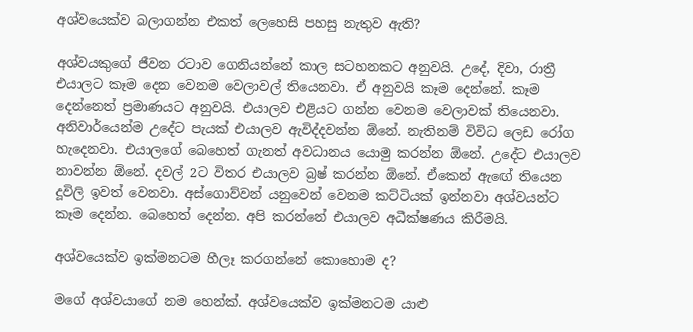අශ්වයෙක්ව බලාගන්න එකත් ලෙහෙසි පහසු නැතුව ඇති?

අශ්වයකුගේ ජීවන රටාව ගෙනියන්නේ කාල සටහනකට අනුවයි. උදේ, දිවා, රාත්‍රී එයාලට කෑම දෙන වෙනම වෙලාවල් තියෙනවා. ඒ අනුවයි කෑම දෙන්නේ. කෑම දෙන්නෙත් ප්‍රමාණයට අනුවයි. එයාලව එළියට ගන්න වෙනම වෙලාවක් තියෙනවා. අනිවාර්යෙන්ම උදේට පැයක් එයාලව ඇවිද්දවන්න ඕනේ. නැතිනම් විවිධ ලෙඩ රෝග හැදෙනවා. එයාලගේ බෙහෙත් ගැනත් අවධානය යොමු කරන්න ඕනේ. උදේට එයාලව නාවන්න ඕනේ. දවල් 2ට විතර එයාලව බ්‍රෂ් කරන්න ඕනේ. ඒකෙන් ඇඟේ තියෙන දූවිලි ඉවත් වෙනවා. අස්ගොව්වන් යනුවෙන් වෙනම කට්ටියක් ඉන්නවා අශ්වයන්ට කෑම දෙන්න. බෙහෙත් දෙන්න. අපි කරන්නේ එයාලව අධීක්ෂණය කිරීමයි.

අශ්වයෙක්ව ඉක්මනටම හීලෑ කරගන්නේ කොහොම ද?

මගේ අශ්වයාගේ නම හෙන්ක්. අශ්වයෙක්ව ඉක්මනටම යාළු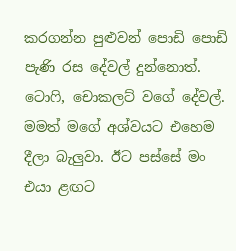කරගන්න පුළුවන් පොඩි පොඩි පැණි රස දේවල් දුන්නොත්. ටොෆි, චොකලට් වගේ දේවල්. මමත් මගේ අශ්වයට එහෙම දීලා බැලුවා. ඊට පස්සේ මං එයා ළඟට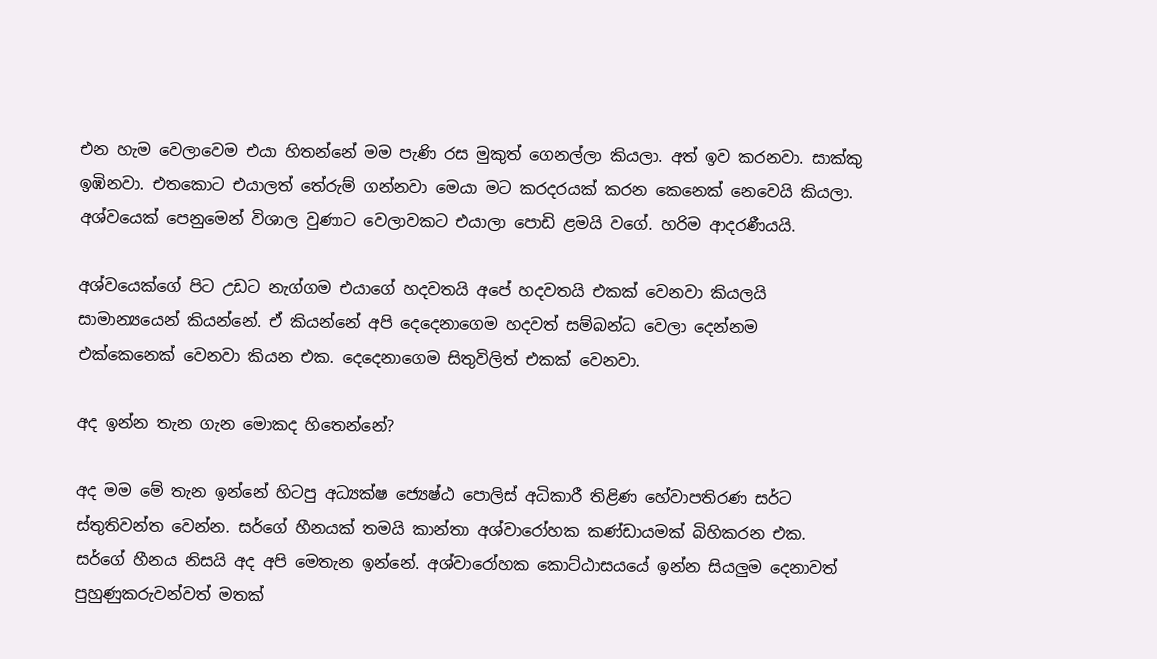එන හැම වෙලාවෙම එයා හිතන්නේ මම පැණි රස මුකුත් ගෙනල්ලා කියලා. අත් ඉව කරනවා. සාක්කු ඉඹිනවා. එතකොට එයාලත් තේරුම් ගන්නවා මෙයා මට කරදරයක් කරන කෙනෙක් නෙවෙයි කියලා. අශ්වයෙක් පෙනුමෙන් විශාල වුණාට වෙලාවකට එයාලා පොඩි ළමයි වගේ. හරිම ආදරණීයයි.

අශ්වයෙක්ගේ පිට උඩට නැග්ගම එයාගේ හදවතයි අපේ හදවතයි එකක් වෙනවා කියලයි සාමාන්‍යයෙන් කියන්නේ. ඒ කියන්නේ අපි දෙදෙනාගෙම හදවත් සම්බන්ධ වෙලා දෙන්නම එක්කෙනෙක් වෙනවා කියන එක. දෙදෙනාගෙම සිතුවිලිත් එකක් වෙනවා.

අද ඉන්න තැන ගැන මොකද හිතෙන්නේ?

අද මම මේ තැන ඉන්නේ හිටපු අධ්‍යක්ෂ ජ්‍යෙෂ්ඨ පොලිස් අධිකාරී තිළිණ හේවාපතිරණ සර්ට ස්තුතිවන්ත වෙන්න. සර්ගේ හීනයක් තමයි කාන්තා අශ්වාරෝහක කණ්ඩායමක් බිහිකරන එක. සර්ගේ හීනය නිසයි අද අපි මෙතැන ඉන්නේ. අශ්වාරෝහක කොට්ඨාසයයේ ඉන්න සියලුම දෙනාවත් පුහුණුකරුවන්වත් මතක්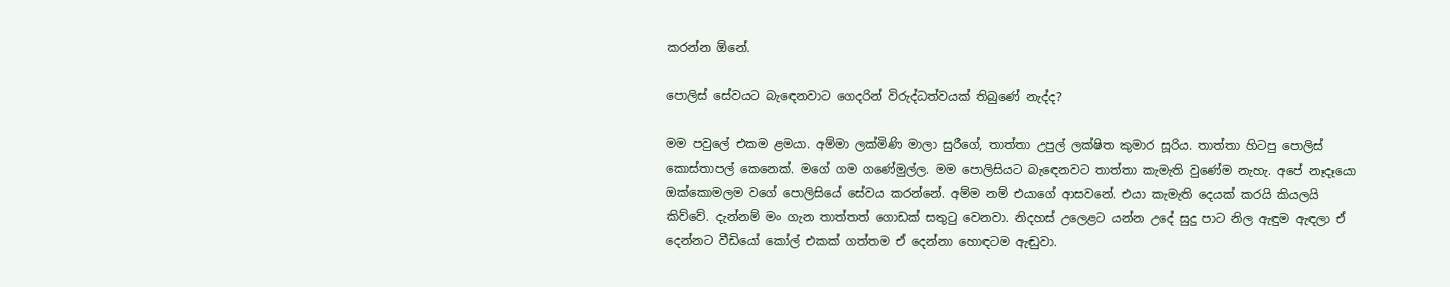කරන්න ඕනේ.

පොලිස් සේවයට බැඳෙනවාට ගෙදරින් විරුද්ධත්වයක් තිබුණේ නැද්ද?

මම පවුලේ එකම ළමයා. අම්මා ලක්මිණි මාලා සුරීගේ, තාත්තා උපුල් ලක්ෂිත කුමාර සූරිය. තාත්තා හිටපු පොලිස් කොස්තාපල් කෙනෙක්. මගේ ගම ගණේමුල්ල. මම පොලිසියට බැඳෙනවට තාත්තා කැමැති වුණේම නැහැ. අපේ නෑදෑයො ඔක්කොමලම වගේ පොලිසියේ සේවය කරන්නේ. අම්ම නම් එයාගේ ආසවනේ. එයා කැමැති දෙයක් කරයි කියලයි කිව්වේ. දැන්නම් මං ගැන තාත්තත් ගොඩක් සතුටු වෙනවා. නිදහස් උලෙළට යන්න උදේ සුදු පාට නිල ඇඳුම ඇඳලා ඒ දෙන්නට වීඩියෝ කෝල් එකක් ගත්තම ඒ දෙන්නා හොඳටම ඇඬුවා.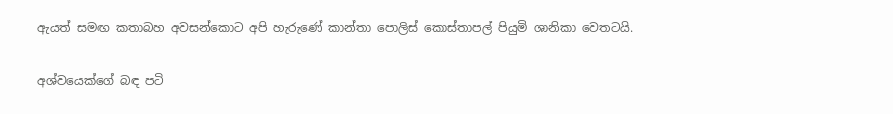ඇයත් සමඟ කතාබහ අවසන්කොට අපි හැරුණේ කාන්තා පොලිස් කොස්තාපල් පියුමි ශානිකා වෙතටයි.

අශ්වයෙක්ගේ බඳ පටි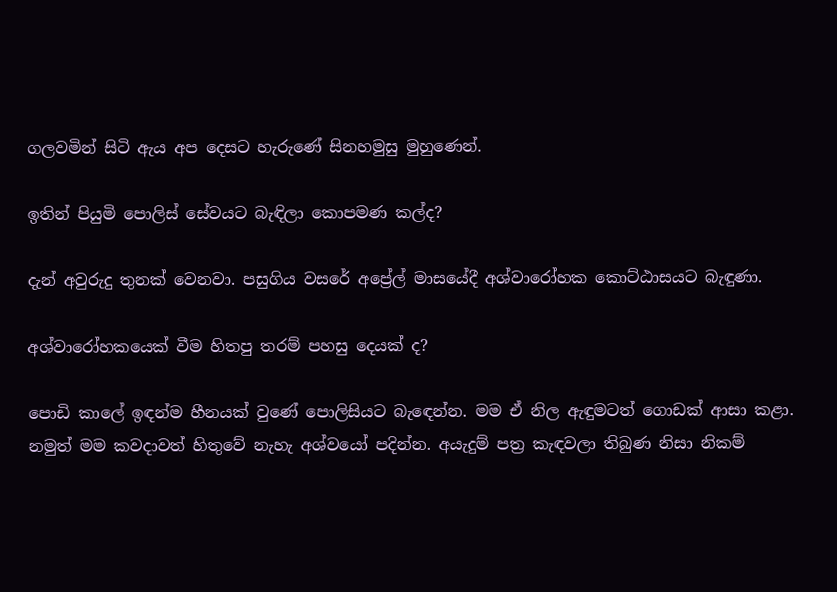ගලවමින් සිටි ඇය අප දෙසට හැරුණේ සිනහමුසු මුහුණෙන්.

ඉතින් පියුමි පොලිස් සේවයට බැඳිලා කොපමණ කල්ද?

දැන් අවුරුදු තුනක් වෙනවා. පසුගිය වසරේ අප්‍රේල් මාසයේදී අශ්වාරෝහක කොට්ඨාසයට බැඳුණා.

අශ්වාරෝහකයෙක් වීම හිතපු තරම් පහසු දෙයක් ද?

පොඩි කාලේ ඉඳන්ම හීනයක් වුණේ පොලිසියට බැඳෙන්න. මම ඒ නිල ඇඳුමටත් ගොඩක් ආසා කළා. නමුත් මම කවදාවත් හිතුවේ නැහැ අශ්වයෝ පදින්න. අයැදුම් පත්‍ර කැඳවලා තිබුණ නිසා නිකම්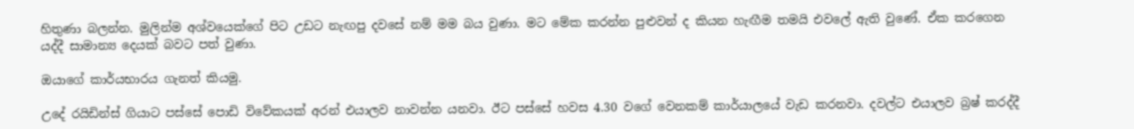හිතුණා බලන්න. මුලින්ම අශ්වයෙක්ගේ පිට උඩට නැඟපු දවසේ නම් මම බය වුණා. මට මේක කරන්න පුළුවන් ද කියන හැඟීම තමයි එවලේ ඇති වුණේ. ඒක කරගෙන යද්දී සාමාන්‍ය දෙයක් බවට පත් වුණා.

ඔයාගේ කාර්යභාරය ගැනත් කියමු.

උදේ රයිඩින්ස් ගියාට පස්සේ පොඩි විවේකයක් අරන් එයාලව නාවන්න යනවා. ඊට පස්සේ හවස 4.30 වගේ වෙනකම් කාර්යාලයේ වැඩ කරනවා. දවල්ට එයාලව බ්‍රෂ් කරද්දී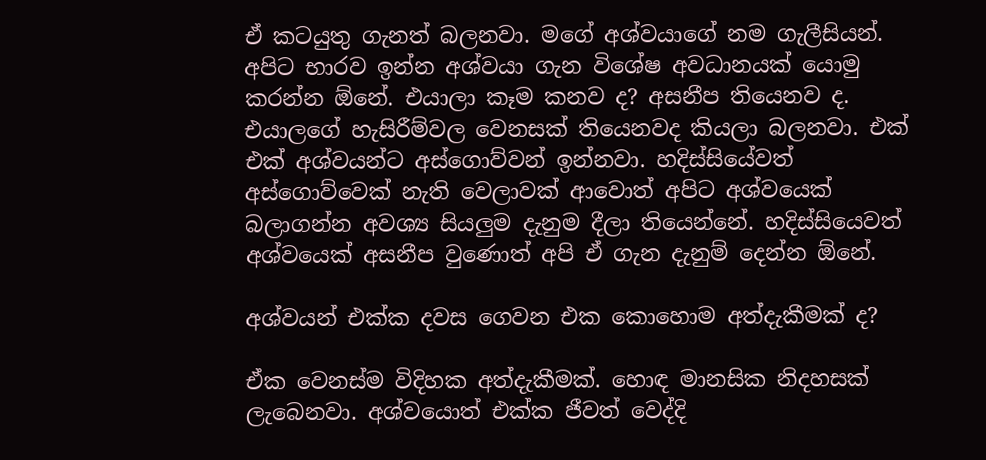ඒ කටයුතු ගැනත් බලනවා. මගේ අශ්වයාගේ නම ගැලීසියන්. අපිට භාරව ඉන්න අශ්වයා ගැන විශේෂ අවධානයක් යොමු කරන්න ඕනේ. එයාලා කෑම කනව ද? අසනීප තියෙනව ද. එයාලගේ හැසිරීම්වල වෙනසක් තියෙනවද කියලා බලනවා. එක් එක් අශ්වයන්ට අස්ගොව්වන් ඉන්නවා. හදිස්සියේවත් අස්ගොව්වෙක් නැති වෙලාවක් ආවොත් අපිට අශ්වයෙක් බලාගන්න අවශ්‍ය සියලුම දැනුම දීලා තියෙන්නේ. හදිස්සියෙවත් අශ්වයෙක් අසනීප වුණොත් අපි ඒ ගැන දැනුම් දෙන්න ඕනේ.

අශ්වයන් එක්ක දවස ගෙවන එක කොහොම අත්දැකීමක් ද?

ඒක වෙනස්ම විදිහක අත්දැකීමක්. හොඳ මානසික නිදහසක් ලැබෙනවා. අශ්වයොත් එක්ක ජීවත් වෙද්දි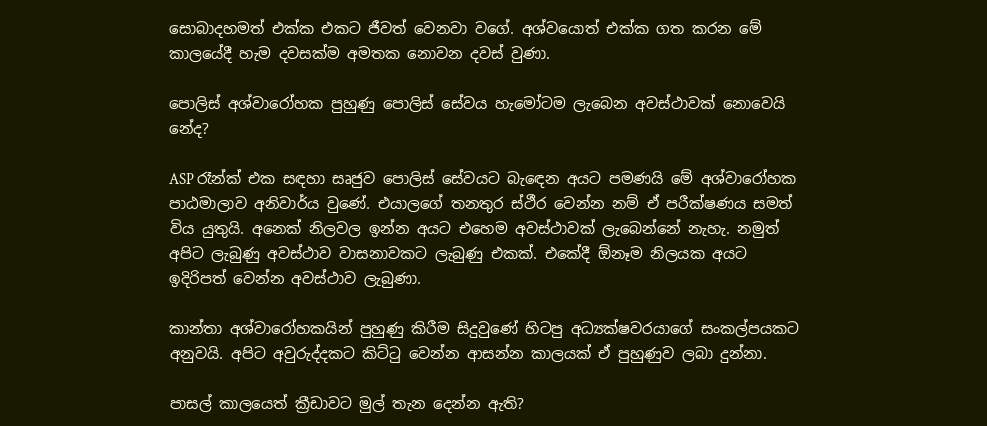සොබාදහමත් එක්ක එකට ජීවත් වෙනවා වගේ. අශ්වයොත් එක්ක ගත කරන මේ කාලයේදී හැම දවසක්ම අමතක නොවන දවස් වුණා.

පොලිස් අශ්වාරෝහක පුහුණු පොලිස් සේවය හැමෝටම ලැබෙන අවස්ථාවක් නොවෙයි නේද?

ASP රෑන්ක් එක සඳහා සෘජුව පොලිස් සේවයට බැඳෙන අයට පමණයි මේ අශ්වාරෝහක පාඨමාලාව අනිවාර්ය වුණේ. එයාලගේ තනතුර ස්ථීර වෙන්න නම් ඒ පරීක්ෂණය සමත් විය යුතුයි. අනෙක් නිලවල ඉන්න අයට එහෙම අවස්ථාවක් ලැබෙන්නේ නැහැ. නමුත් අපිට ලැබුණු අවස්ථාව වාසනාවකට ලැබුණු එකක්. එකේදී ඕනෑම නිලයක අයට ඉදිරිපත් වෙන්න අවස්ථාව ලැබුණා.

කාන්තා අශ්වාරෝහකයින් පුහුණු කිරීම සිදුවුණේ හිටපු අධ්‍යක්ෂවරයාගේ සංකල්පයකට අනුවයි. අපිට අවුරුද්දකට කිට්ටු වෙන්න ආසන්න කාලයක් ඒ පුහුණුව ලබා දුන්නා.

පාසල් කාලයෙත් ක්‍රීඩාවට මුල් තැන දෙන්න ඇති?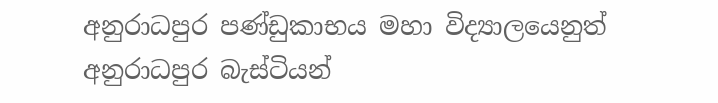අනුරාධපුර පණ්ඩුකාභය මහා විද්‍යාලයෙනුත් අනුරාධපුර බැස්ටියන්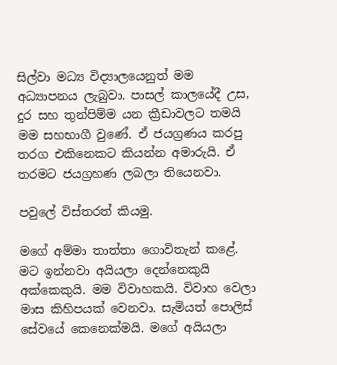සිල්වා මධ්‍ය විද්‍යාලයෙනුත් මම අධ්‍යාපනය ලැබුවා. පාසල් කාලයේදී උස, දුර සහ තුන්පිම්ම යන ක්‍රීඩාවලට තමයි මම සහභාගී වුණේ. ඒ ජයග්‍රණය කරපු තරග එකිනෙකට කියන්න අමාරුයි. ඒ තරමට ජයග්‍රහණ ලබලා තියෙනවා.

පවුලේ විස්තරත් කියමු.

මගේ අම්මා තාත්තා ගොවිතැන් කළේ. මට ඉන්නවා අයියලා දෙන්නෙකුයි අක්කෙකුයි. මම විවාහකයි. විවාහ වෙලා මාස කිහිපයක් වෙනවා. සැමියත් පොලිස් සේවයේ කෙනෙක්මයි. මගේ අයියලා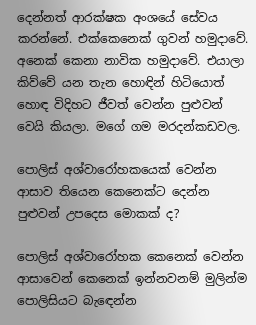දෙන්නත් ආරක්ෂක අංශයේ සේවය කරන්නේ. එක්කෙනෙක් ගුවන් හමුදාවේ. අනෙක් කෙනා නාවික හමුදාවේ. එයාලා කිව්වේ යන තැන හොඳින් හිටියොත් හොඳ විදිහට ජීවත් වෙන්න පුළුවන් වෙයි කියලා. මගේ ගම මරදන්කඩවල.

පොලිස් අශ්වාරෝහකයෙක් වෙන්න ආසාව තියෙන කෙනෙක්ට දෙන්න පුළුවන් උපදෙස මොකක් ද?

පොලිස් අශ්වාරෝහක කෙනෙක් වෙන්න ආසාවෙන් කෙනෙක් ඉන්නවනම් මුලින්ම පොලිසියට බැඳෙන්න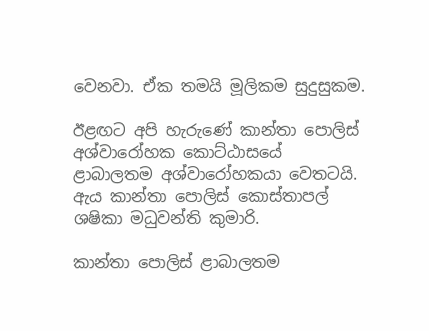වෙනවා. ඒක තමයි මූලිකම සුදුසුකම.

ඊළඟට අපි හැරුණේ කාන්තා පොලිස් අශ්වාරෝහක කොට්ඨාසයේ ළාබාලතම අශ්වාරෝහකයා වෙතටයි. ඇය කාන්තා පොලිස් කොස්තාපල් ශෂිකා මධුවන්ති කුමාරි.

කාන්තා පොලිස් ළාබාලතම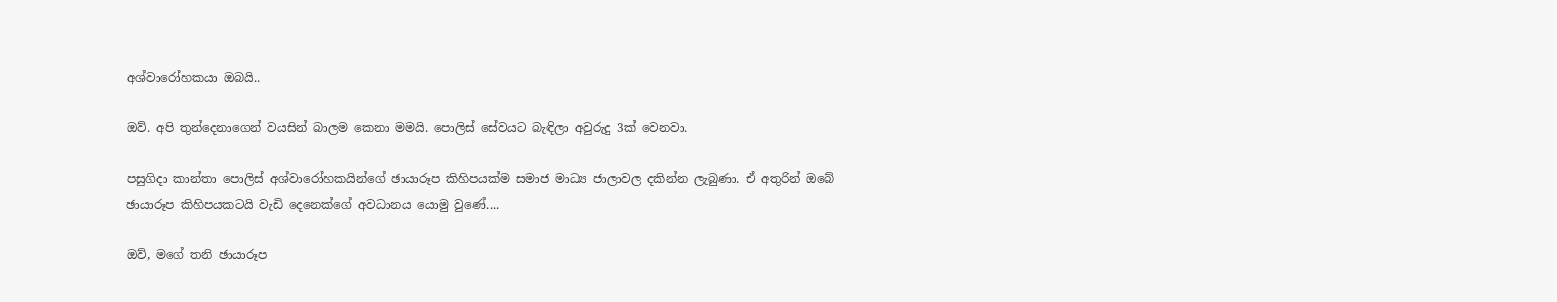අශ්වාරෝහකයා ඔබයි..

ඔව්. අපි තුන්දෙනාගෙන් වයසින් බාලම කෙනා මමයි. පොලිස් සේවයට බැඳිලා අවුරුදු 3ක් වෙනවා.

පසුගිදා කාන්තා පොලිස් අශ්වාරෝහකයින්ගේ ඡායාරූප කිහිපයක්ම සමාජ මාධ්‍ය ජාලාවල දකින්න ලැබුණා. ඒ අතුරින් ඔබේ ඡායාරූප කිහිපයකටයි වැඩි දෙනෙක්ගේ අවධානය යොමු වුණේ....

ඔව්, මගේ තනි ඡායාරූප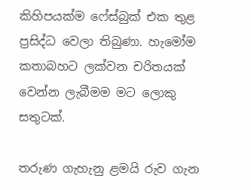කිහිපයක්ම ෆේස්බුක් එක තුළ ප්‍රසිද්ධ වෙලා තිබුණා. හැමෝම කතාබහට ලක්වන චරිතයක් වෙන්න ලැබීමම මට ලොකු සතුටක්.

තරුණ ගැහැනු ළමයි රුව ගැන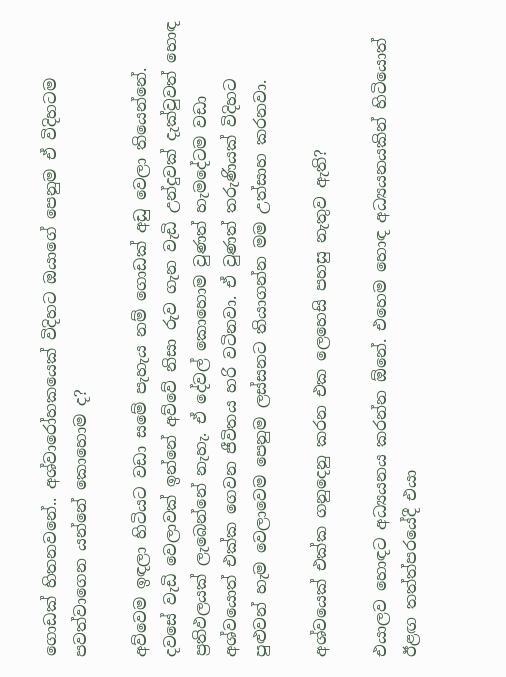ගොඩක් හිතනවනේ.. අශ්වාරෝහකයෙක් විදිහට ඔයාගේ පෙනුම ඒ විදිහටම පවත්වාගෙන යන්නේ කොහොම ද?

අව්වෙම ඉඳලා හිටියට වඩා සමේ පැහැය නම් ගොඩක් අඩු වෙලා තියෙන්නේ. දවසේ වැඩි වෙලාවක් ඉන්නේ අව්වේ නිසා රුව ගැන වැඩි උන්දුවක් දැක්වුවත් හොඳ ප්‍රතිඵලයක් ලැබෙන්නේ නැහැ. ඒ දේවල් කොහොම වුණත් හැමදේටම වඩා අශ්වයොත් එක්ක ගෙවන ජීවිතය හරි වටිනවා. ඒ වුණත් තරුණියක් විදිහට පුළුවන් හැම වෙලාවෙම පෙනුම ලස්සනට තියාගන්න මම උත්සාහ කරනවා.

අශ්වයෙක් එක්ක ගනුදෙනු කරන එක ලෙහෙසි පහසු නැතුව ඇති?

එයාලව හොඳට අධ්‍යයනය කරන්න ඕනේ. එහෙම හොඳ අධ්‍යයනයකින් හිටියොත් ඊළඟ තත්ත්පරයේදී එයා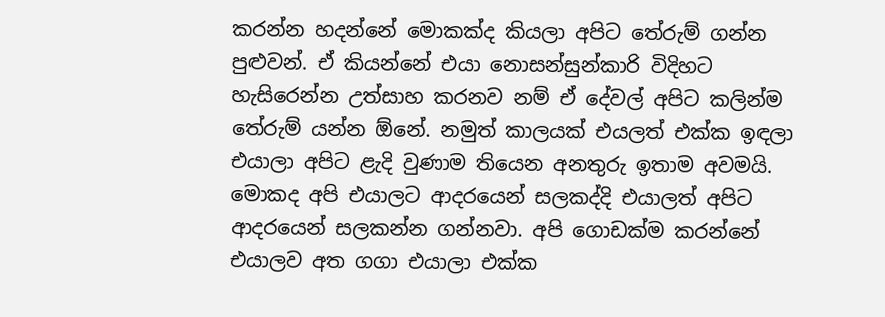කරන්න හදන්නේ මොකක්ද කියලා අපිට තේරුම් ගන්න පුළුවන්. ඒ කියන්නේ එයා නොසන්සුන්කාරි විදිහට හැසිරෙන්න උත්සාහ කරනව නම් ඒ දේවල් අපිට කලින්ම තේරුම් යන්න ඕනේ. නමුත් කාලයක් එයලත් එක්ක ඉඳලා එයාලා අපිට ළැදි වුණාම තියෙන අනතුරු ඉතාම අවමයි. මොකද අපි එයාලට ආදරයෙන් සලකද්දි එයාලත් අපිට ආදරයෙන් සලකන්න ගන්නවා. අපි ගොඩක්ම කරන්නේ එයාලව අත ගගා එයාලා එක්ක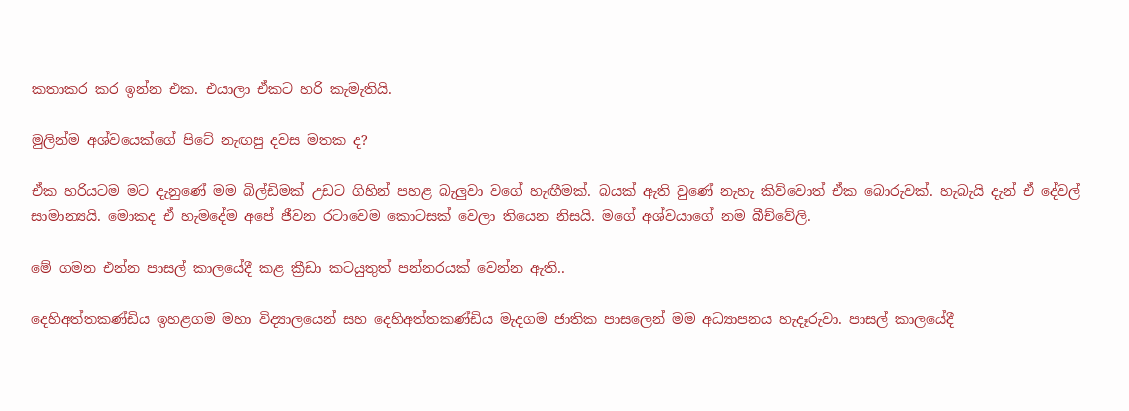කතාකර කර ඉන්න එක. එයාලා ඒකට හරි කැමැතියි.

මුලින්ම අශ්වයෙක්ගේ පිටේ නැඟපු දවස මතක ද?

ඒක හරියටම මට දැනුණේ මම බිල්ඩිමක් උඩට ගිහින් පහළ බැලුවා වගේ හැඟීමක්. බයක් ඇති වුණේ නැහැ කිව්වොත් ඒක බොරුවක්. හැබැයි දැන් ඒ දේවල් සාමාන්‍යයි. මොකද ඒ හැමදේම අපේ ජීවන රටාවෙම කොටසක් වෙලා තියෙන නිසයි. මගේ අශ්වයාගේ නම බීච්වේලි.

මේ ගමන එන්න පාසල් කාලයේදී කළ ක්‍රීඩා කටයුතුත් පන්නරයක් වෙන්න ඇති..

දෙහිඅත්තකණ්ඩිය ඉහළගම මහා විද්‍යාලයෙන් සහ දෙහිඅත්තකණ්ඩිය මැදගම ජාතික පාසලෙන් මම අධ්‍යාපනය හැදෑරුවා. පාසල් කාලයේදී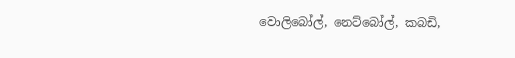වොලිබෝල්, නෙට්බෝල්, කබඩි,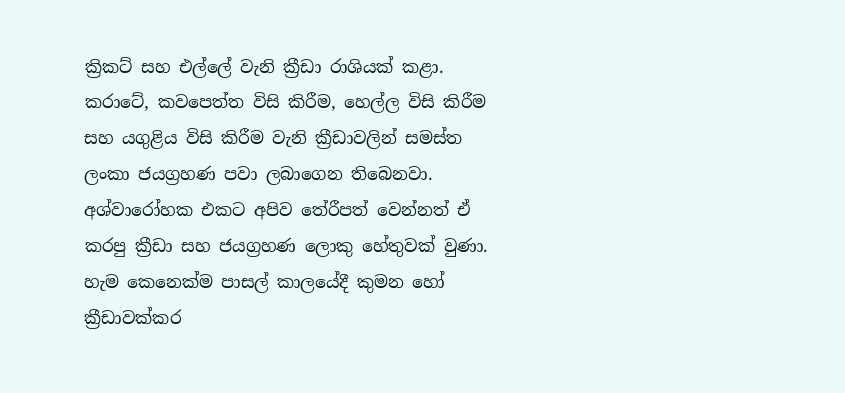ක්‍රිකට් සහ එල්ලේ වැනි ක්‍රීඩා රාශියක් කළා. කරාටේ, කවපෙත්ත විසි කිරීම, හෙල්ල විසි කිරීම සහ යගුළිය විසි කිරීම වැනි ක්‍රීඩාවලින් සමස්ත ලංකා ජයග්‍රහණ පවා ලබාගෙන තිබෙනවා. අශ්වාරෝහක එකට අපිව තේරීපත් වෙන්නත් ඒ කරපු ක්‍රීඩා සහ ජයග්‍රහණ ලොකු හේතුවක් වුණා. හැම කෙනෙක්ම පාසල් කාලයේදී කුමන හෝ ක්‍රීඩාවක්කර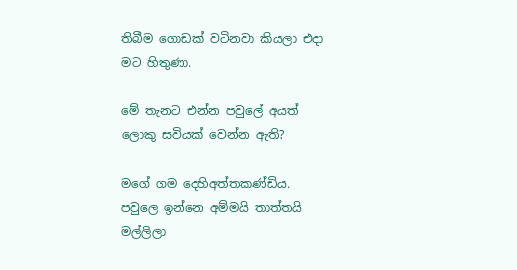තිබීම ගොඩක් වටිනවා කියලා එදා මට හිතුණා.

මේ තැනට එන්න පවුලේ අයත් ලොකු සවියක් වෙන්න ඇති?

මගේ ගම දෙහිඅත්තකණ්ඩිය. පවුලෙ ඉන්නෙ අම්මයි තාත්තයි මල්ලිලා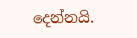දෙන්නයි.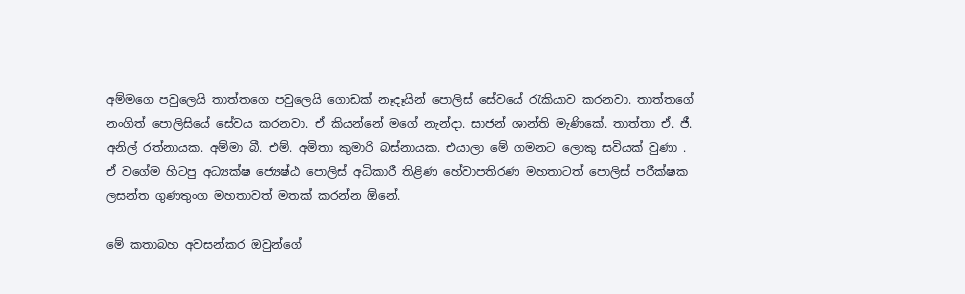අම්මගෙ පවුලෙයි තාත්තගෙ පවුලෙයි ගොඩක් නෑදෑයින් පොලිස් සේවයේ රැකියාව කරනවා. තාත්තගේ නංගිත් පොලිසියේ සේවය කරනවා. ඒ කියන්නේ මගේ නැන්දා. සාජන් ශාන්ති මැණිකේ. තාත්තා ඒ. ජී. අනිල් රත්නායක. අම්මා බී. එම්. අමිතා කුමාරි බස්නායක. එයාලා මේ ගමනට ලොකු සවියක් වුණා . ඒ වගේම හිටපු අධ්‍යක්ෂ ජ්‍යෙෂ්ඨ පොලිස් අධිකාරී තිළිණ හේවාපතිරණ මහතාටත් පොලිස් පරීක්ෂක ලසන්ත ගුණතුංග මහතාවත් මතක් කරන්න ඕනේ.

මේ කතාබහ අවසන්කර ඔවුන්ගේ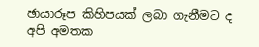ඡායාරූප කිහිපයක් ලබා ගැනීමට ද අපි අමතක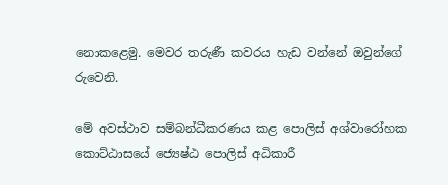නොකළෙමු. මෙවර තරුණී කවරය හැඩ වන්නේ ඔවුන්ගේ රුවෙනි.

මේ අවස්ථාව සම්බන්ධීකරණය කළ පොලිස් අශ්වාරෝහක කොට්ඨාසයේ ජ්‍යෙෂ්ඨ පොලිස් අධිකාරී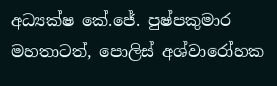අධ්‍යක්ෂ කේ.ජේ. පුෂ්පකුමාර මහතාටත්, පොලිස් අශ්වාරෝහක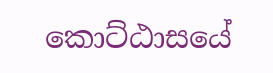කොට්ඨාසයේ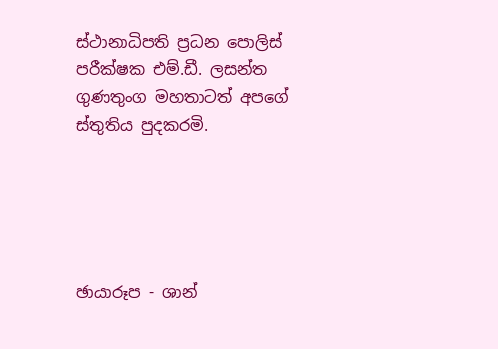ස්ථානාධිපති ප්‍රධන පොලිස් පරීක්ෂක එම්.ඩී. ලසන්ත ගුණතුංග මහතාටත් අපගේ ස්තුතිය පුදකරමි.





ඡායාරූප - ශාන්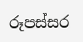රූපස්සර